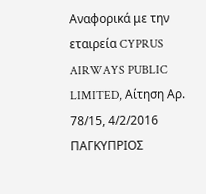Αναφορικά με την εταιρεία CYPRUS AIRWAYS PUBLIC LIMITED, Αίτηση Αρ. 78/15, 4/2/2016 ΠΑΓΚΥΠΡΙΟΣ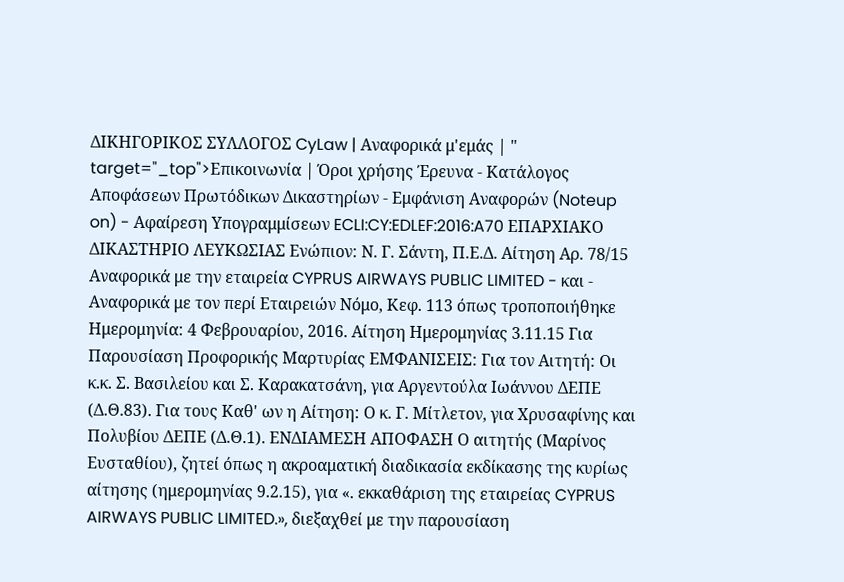ΔΙΚΗΓΟΡΙΚΟΣ ΣΥΛΛΟΓΟΣ CyLaw | Αναφορικά μ'εμάς | " target="_top">Επικοινωνία | Όροι χρήσης Έρευνα - Κατάλογος Αποφάσεων Πρωτόδικων Δικαστηρίων - Εμφάνιση Αναφορών (Noteup on) - Αφαίρεση Υπογραμμίσεων ECLI:CY:EDLEF:2016:A70 ΕΠΑΡΧΙΑΚΟ ΔΙΚΑΣΤΗΡΙΟ ΛΕΥΚΩΣΙΑΣ Ενώπιον: Ν. Γ. Σάντη, Π.Ε.Δ. Αίτηση Αρ. 78/15 Αναφορικά με την εταιρεία CYPRUS AIRWAYS PUBLIC LIMITED - και - Αναφορικά με τον περί Εταιρειών Νόμο, Κεφ. 113 όπως τροποποιήθηκε Ημερομηνία: 4 Φεβρουαρίου, 2016. Αίτηση Ημερομηνίας 3.11.15 Για Παρουσίαση Προφορικής Μαρτυρίας ΕΜΦΑΝΙΣΕΙΣ: Για τον Αιτητή: Οι κ.κ. Σ. Βασιλείου και Σ. Καρακατσάνη, για Αργεντούλα Ιωάννου ΔΕΠΕ (Δ.Θ.83). Για τους Καθ' ων η Αίτηση: Ο κ. Γ. Μίτλετον, για Χρυσαφίνης και Πολυβίου ΔΕΠΕ (Δ.Θ.1). ΕΝΔΙΑΜΕΣΗ ΑΠΟΦΑΣΗ Ο αιτητής (Μαρίνος Ευσταθίου), ζητεί όπως η ακροαματική διαδικασία εκδίκασης της κυρίως αίτησης (ημερομηνίας 9.2.15), για «. εκκαθάριση της εταιρείας CYPRUS AIRWAYS PUBLIC LIMITED.», διεξαχθεί με την παρουσίαση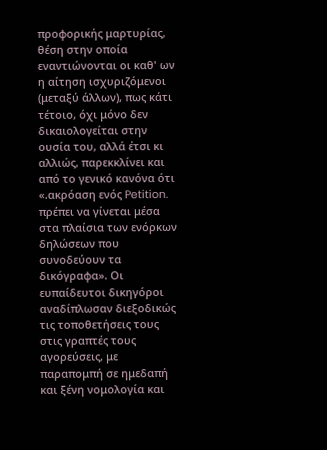προφορικής μαρτυρίας, θέση στην οποία εναντιώνονται οι καθ' ων η αίτηση ισχυριζόμενοι (μεταξύ άλλων), πως κάτι τέτοιο, όχι μόνο δεν δικαιολογείται στην ουσία του, αλλά έτσι κι αλλιώς, παρεκκλίνει και από το γενικό κανόνα ότι «.ακρόαση ενός Petition. πρέπει να γίνεται μέσα στα πλαίσια των ενόρκων δηλώσεων που συνοδεύουν τα δικόγραφα». Οι ευπαίδευτοι δικηγόροι αναδίπλωσαν διεξοδικώς τις τοποθετήσεις τους στις γραπτές τους αγορεύσεις, με παραπομπή σε ημεδαπή και ξένη νομολογία και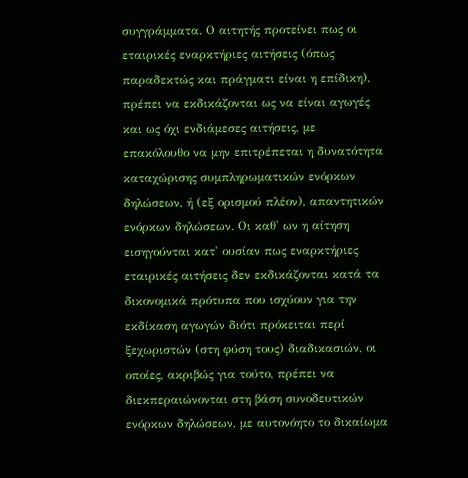συγγράμματα. Ο αιτητής προτείνει πως οι εταιρικές εναρκτήριες αιτήσεις (όπως παραδεκτώς και πράγματι είναι η επίδικη), πρέπει να εκδικάζονται ως να είναι αγωγές και ως όχι ενδιάμεσες αιτήσεις, με επακόλουθο να μην επιτρέπεται η δυνατότητα καταχώρισης συμπληρωματικών ενόρκων δηλώσεων, ή (εξ ορισμού πλέον), απαντητικών ενόρκων δηλώσεων. Οι καθ' ων η αίτηση εισηγούνται κατ' ουσίαν πως εναρκτήριες εταιρικές αιτήσεις δεν εκδικάζονται κατά τα δικονομικά πρότυπα που ισχύουν για την εκδίκαση αγωγών διότι πρόκειται περί ξεχωριστών (στη φύση τους) διαδικασιών, οι οποίες, ακριβώς για τούτο, πρέπει να διεκπεραιώνονται στη βάση συνοδευτικών ενόρκων δηλώσεων, με αυτονόητο το δικαίωμα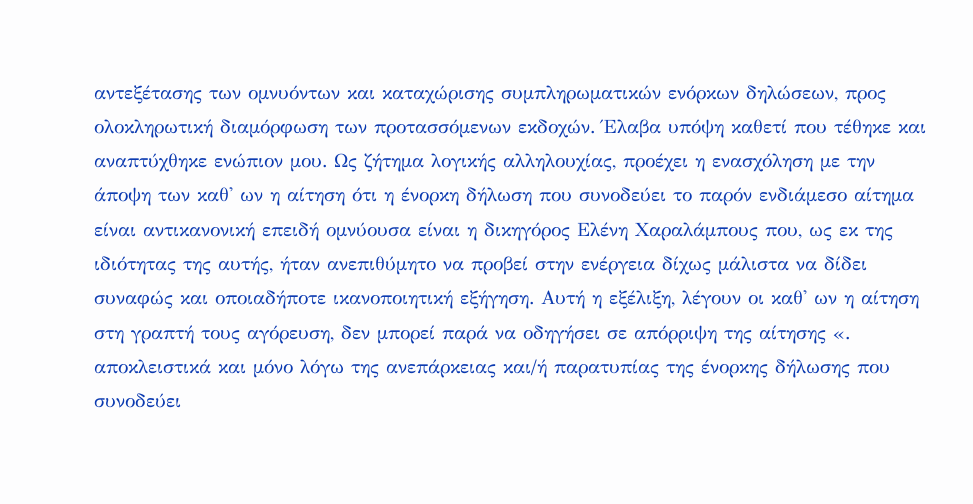αντεξέτασης των ομνυόντων και καταχώρισης συμπληρωματικών ενόρκων δηλώσεων, προς ολοκληρωτική διαμόρφωση των προτασσόμενων εκδοχών. Έλαβα υπόψη καθετί που τέθηκε και αναπτύχθηκε ενώπιον μου. Ως ζήτημα λογικής αλληλουχίας, προέχει η ενασχόληση με την άποψη των καθ' ων η αίτηση ότι η ένορκη δήλωση που συνοδεύει το παρόν ενδιάμεσο αίτημα είναι αντικανονική επειδή ομνύουσα είναι η δικηγόρος Ελένη Χαραλάμπους που, ως εκ της ιδιότητας της αυτής, ήταν ανεπιθύμητο να προβεί στην ενέργεια δίχως μάλιστα να δίδει συναφώς και οποιαδήποτε ικανοποιητική εξήγηση. Αυτή η εξέλιξη, λέγουν οι καθ' ων η αίτηση στη γραπτή τους αγόρευση, δεν μπορεί παρά να οδηγήσει σε απόρριψη της αίτησης «. αποκλειστικά και μόνο λόγω της ανεπάρκειας και/ή παρατυπίας της ένορκης δήλωσης που συνοδεύει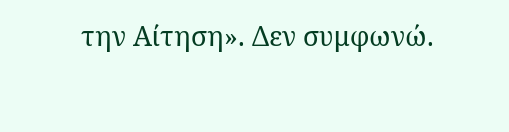την Αίτηση». Δεν συμφωνώ.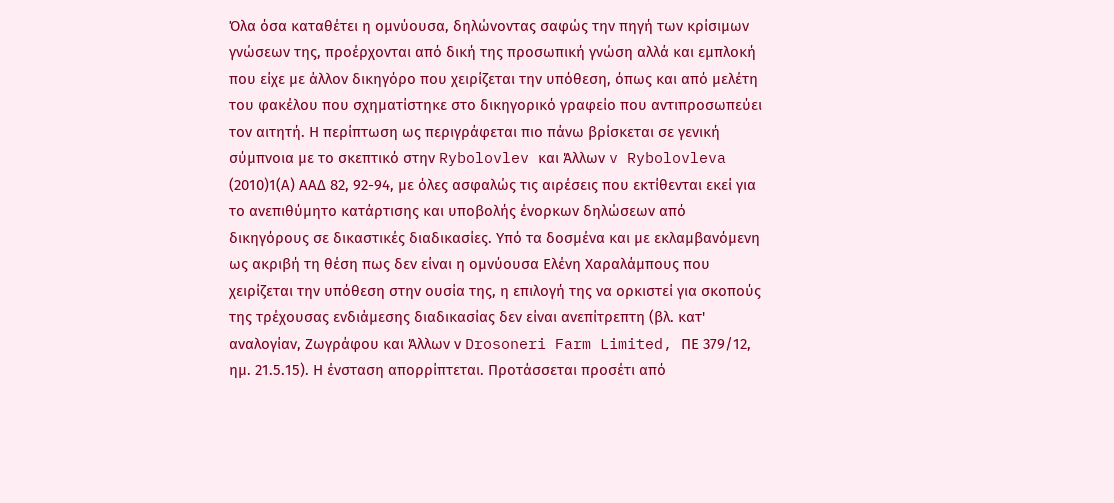Όλα όσα καταθέτει η ομνύουσα, δηλώνοντας σαφώς την πηγή των κρίσιμων γνώσεων της, προέρχονται από δική της προσωπική γνώση αλλά και εμπλοκή που είχε με άλλον δικηγόρο που χειρίζεται την υπόθεση, όπως και από μελέτη του φακέλου που σχηματίστηκε στο δικηγορικό γραφείο που αντιπροσωπεύει τον αιτητή. Η περίπτωση ως περιγράφεται πιο πάνω βρίσκεται σε γενική σύμπνοια με το σκεπτικό στην Rybolovlev και Άλλων v Rybolovleva
(2010)1(Α) AAΔ 82, 92-94, με όλες ασφαλώς τις αιρέσεις που εκτίθενται εκεί για το ανεπιθύμητο κατάρτισης και υποβολής ένορκων δηλώσεων από δικηγόρους σε δικαστικές διαδικασίες. Υπό τα δοσμένα και με εκλαμβανόμενη ως ακριβή τη θέση πως δεν είναι η ομνύουσα Ελένη Χαραλάμπους που χειρίζεται την υπόθεση στην ουσία της, η επιλογή της να ορκιστεί για σκοπούς της τρέχουσας ενδιάμεσης διαδικασίας δεν είναι ανεπίτρεπτη (βλ. κατ' αναλογίαν, Ζωγράφου και Άλλων ν Drosoneri Farm Limited, ΠΕ 379/12, ημ. 21.5.15). Η ένσταση απορρίπτεται. Προτάσσεται προσέτι από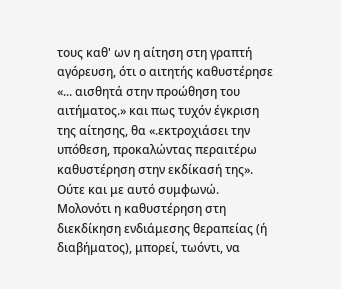τους καθ' ων η αίτηση στη γραπτή αγόρευση, ότι ο αιτητής καθυστέρησε «... αισθητά στην προώθηση του αιτήματος.» και πως τυχόν έγκριση της αίτησης, θα «.εκτροχιάσει την υπόθεση, προκαλώντας περαιτέρω καθυστέρηση στην εκδίκασή της». Ούτε και με αυτό συμφωνώ. Μολονότι η καθυστέρηση στη διεκδίκηση ενδιάμεσης θεραπείας (ή διαβήματος), μπορεί, τωόντι, να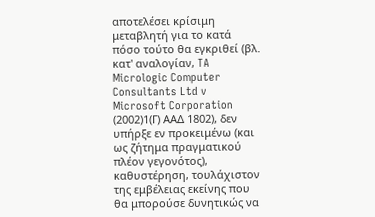αποτελέσει κρίσιμη μεταβλητή για το κατά πόσο τούτο θα εγκριθεί (βλ. κατ' αναλογίαν, TA Micrologic Computer Consultants Ltd v Microsoft Corporation
(2002)1(Γ) ΑΑΔ 1802), δεν υπήρξε εν προκειμένω (και ως ζήτημα πραγματικού πλέον γεγονότος), καθυστέρηση, τουλάχιστον της εμβέλειας εκείνης που θα μπορούσε δυνητικώς να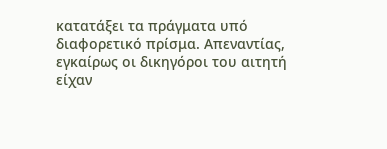κατατάξει τα πράγματα υπό διαφορετικό πρίσμα. Απεναντίας, εγκαίρως οι δικηγόροι του αιτητή είχαν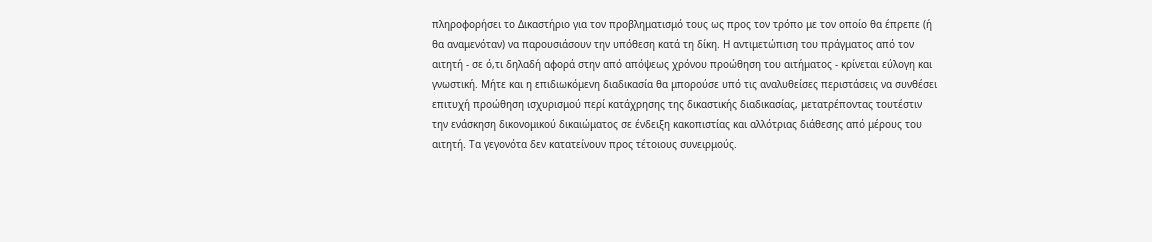πληροφορήσει το Δικαστήριο για τον προβληματισμό τους ως προς τον τρόπο με τον οποίο θα έπρεπε (ή θα αναμενόταν) να παρουσιάσουν την υπόθεση κατά τη δίκη. Η αντιμετώπιση του πράγματος από τον αιτητή - σε ό,τι δηλαδή αφορά στην από απόψεως χρόνου προώθηση του αιτήματος - κρίνεται εύλογη και γνωστική. Μήτε και η επιδιωκόμενη διαδικασία θα μπορούσε υπό τις αναλυθείσες περιστάσεις να συνθέσει επιτυχή προώθηση ισχυρισμού περί κατάχρησης της δικαστικής διαδικασίας, μετατρέποντας τουτέστιν την ενάσκηση δικονομικού δικαιώματος σε ένδειξη κακοπιστίας και αλλότριας διάθεσης από μέρους του αιτητή. Τα γεγονότα δεν κατατείνουν προς τέτοιους συνειρμούς.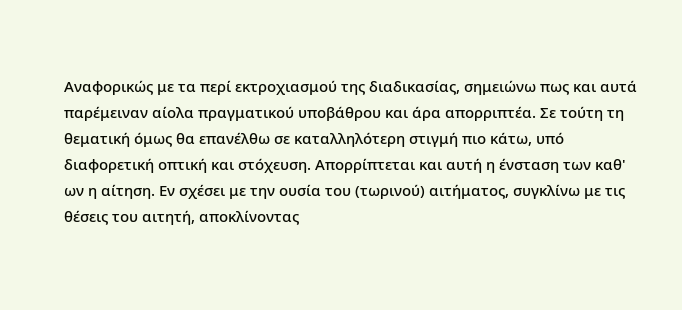Αναφορικώς με τα περί εκτροχιασμού της διαδικασίας, σημειώνω πως και αυτά παρέμειναν αίολα πραγματικού υποβάθρου και άρα απορριπτέα. Σε τούτη τη θεματική όμως θα επανέλθω σε καταλληλότερη στιγμή πιο κάτω, υπό διαφορετική οπτική και στόχευση. Απορρίπτεται και αυτή η ένσταση των καθ' ων η αίτηση. Εν σχέσει με την ουσία του (τωρινού) αιτήματος, συγκλίνω με τις θέσεις του αιτητή, αποκλίνοντας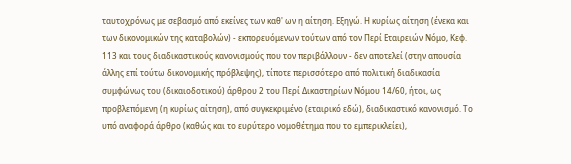ταυτοχρόνως με σεβασμό από εκείνες των καθ' ων η αίτηση. Εξηγώ. Η κυρίως αίτηση (ένεκα και των δικονομικών της καταβολών) - εκπορευόμενων τούτων από τον Περί Εταιρειών Νόμο, Κεφ. 113 και τους διαδικαστικούς κανονισμούς που τον περιβάλλουν - δεν αποτελεί (στην απουσία άλλης επί τούτω δικονομικής πρόβλεψης), τίποτε περισσότερο από πολιτική διαδικασία συμφώνως του (δικαιοδοτικού) άρθρου 2 του Περί Δικαστηρίων Νόμου 14/60, ήτοι, ως προβλεπόμενη (η κυρίως αίτηση), από συγκεκριμένο (εταιρικό εδώ), διαδικαστικό κανονισμό. Το υπό αναφορά άρθρο (καθώς και το ευρύτερο νομοθέτημα που το εμπερικλείει),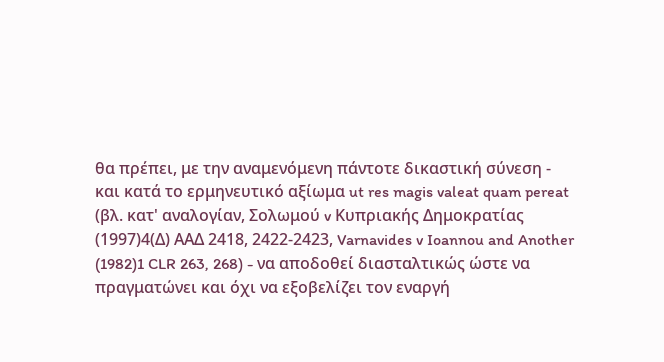θα πρέπει, με την αναμενόμενη πάντοτε δικαστική σύνεση - και κατά το ερμηνευτικό αξίωμα ut res magis valeat quam pereat (βλ. κατ' αναλογίαν, Σολωμού v Κυπριακής Δημοκρατίας
(1997)4(Δ) ΑΑΔ 2418, 2422-2423, Varnavides v Ioannou and Another
(1982)1 CLR 263, 268) - να αποδοθεί διασταλτικώς ώστε να πραγματώνει και όχι να εξοβελίζει τον εναργή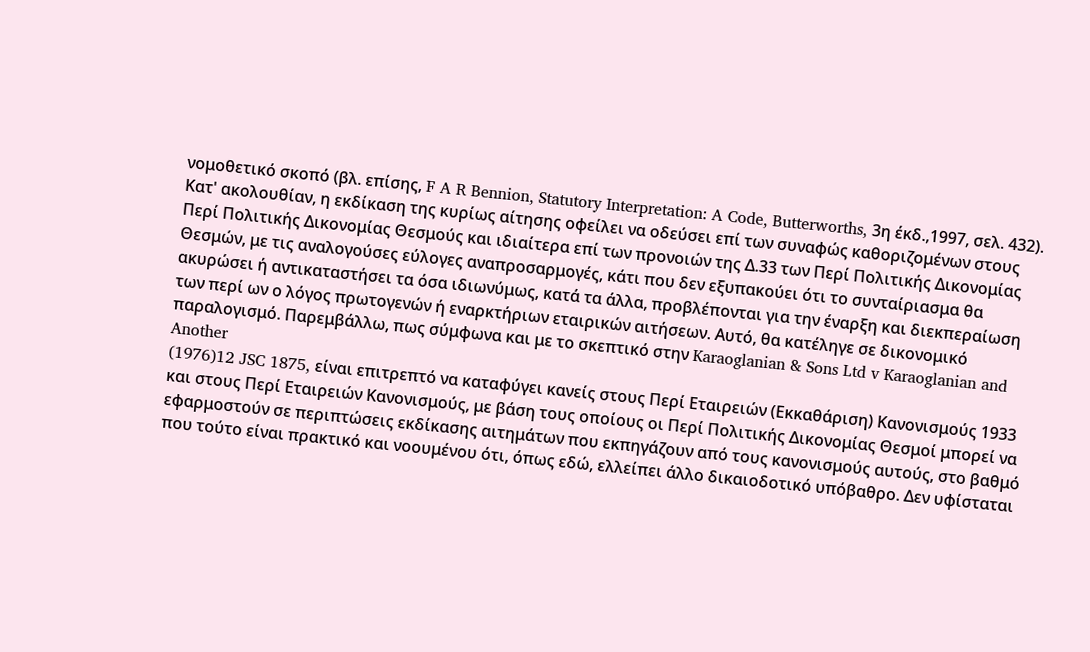νομοθετικό σκοπό (βλ. επίσης, F A R Bennion, Statutory Interpretation: A Code, Butterworths, 3η έκδ.,1997, σελ. 432). Κατ' ακολουθίαν, η εκδίκαση της κυρίως αίτησης οφείλει να οδεύσει επί των συναφώς καθοριζομένων στους Περί Πολιτικής Δικονομίας Θεσμούς και ιδιαίτερα επί των προνοιών της Δ.33 των Περί Πολιτικής Δικονομίας Θεσμών, με τις αναλογούσες εύλογες αναπροσαρμογές, κάτι που δεν εξυπακούει ότι το συνταίριασμα θα ακυρώσει ή αντικαταστήσει τα όσα ιδιωνύμως, κατά τα άλλα, προβλέπονται για την έναρξη και διεκπεραίωση των περί ων ο λόγος πρωτογενών ή εναρκτήριων εταιρικών αιτήσεων. Αυτό, θα κατέληγε σε δικονομικό παραλογισμό. Παρεμβάλλω, πως σύμφωνα και με το σκεπτικό στην Karaoglanian & Sons Ltd v Karaoglanian and Another
(1976)12 JSC 1875, είναι επιτρεπτό να καταφύγει κανείς στους Περί Εταιρειών (Εκκαθάριση) Κανονισμούς 1933 και στους Περί Εταιρειών Κανονισμούς, με βάση τους οποίους οι Περί Πολιτικής Δικονομίας Θεσμοί μπορεί να εφαρμοστούν σε περιπτώσεις εκδίκασης αιτημάτων που εκπηγάζουν από τους κανονισμούς αυτούς, στο βαθμό που τούτο είναι πρακτικό και νοουμένου ότι, όπως εδώ, ελλείπει άλλο δικαιοδοτικό υπόβαθρο. Δεν υφίσταται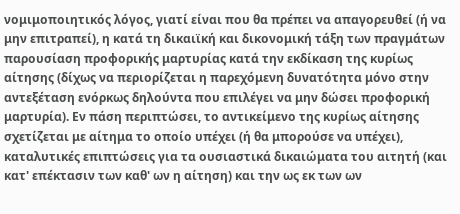νομιμοποιητικός λόγος, γιατί είναι που θα πρέπει να απαγορευθεί (ή να μην επιτραπεί), η κατά τη δικαιϊκή και δικονομική τάξη των πραγμάτων παρουσίαση προφορικής μαρτυρίας κατά την εκδίκαση της κυρίως αίτησης (δίχως να περιορίζεται η παρεχόμενη δυνατότητα μόνο στην αντεξέταση ενόρκως δηλούντα που επιλέγει να μην δώσει προφορική μαρτυρία). Εν πάση περιπτώσει, το αντικείμενο της κυρίως αίτησης σχετίζεται με αίτημα το οποίο υπέχει (ή θα μπορούσε να υπέχει), καταλυτικές επιπτώσεις για τα ουσιαστικά δικαιώματα του αιτητή (και κατ' επέκτασιν των καθ' ων η αίτηση) και την ως εκ των ων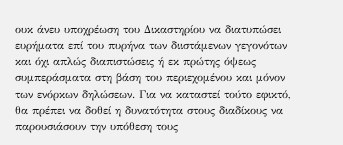ουκ άνευ υποχρέωση του Δικαστηρίου να διατυπώσει ευρήματα επί του πυρήνα των διιστάμενων γεγονότων και όχι απλώς διαπιστώσεις ή εκ πρώτης όψεως συμπεράσματα στη βάση του περιεχομένου και μόνον των ενόρκων δηλώσεων. Για να καταστεί τούτο εφικτό, θα πρέπει να δοθεί η δυνατότητα στους διαδίκους να παρουσιάσουν την υπόθεση τους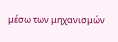μέσω των μηχανισμών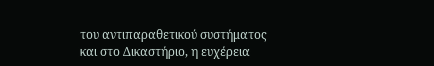του αντιπαραθετικού συστήματος και στο Δικαστήριο, η ευχέρεια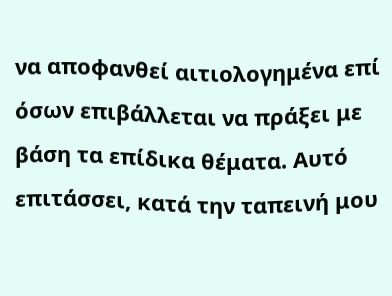να αποφανθεί αιτιολογημένα επί όσων επιβάλλεται να πράξει με βάση τα επίδικα θέματα. Αυτό επιτάσσει, κατά την ταπεινή μου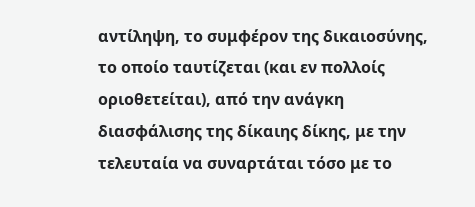αντίληψη, το συμφέρον της δικαιοσύνης, το οποίο ταυτίζεται (και εν πολλοίς οριοθετείται), από την ανάγκη διασφάλισης της δίκαιης δίκης, με την τελευταία να συναρτάται τόσο με το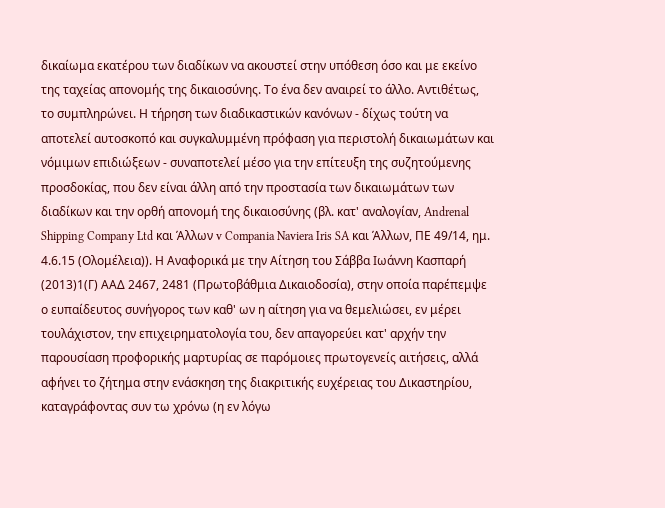δικαίωμα εκατέρου των διαδίκων να ακουστεί στην υπόθεση όσο και με εκείνο της ταχείας απονομής της δικαιοσύνης. Το ένα δεν αναιρεί το άλλο. Αντιθέτως, το συμπληρώνει. Η τήρηση των διαδικαστικών κανόνων - δίχως τούτη να αποτελεί αυτοσκοπό και συγκαλυμμένη πρόφαση για περιστολή δικαιωμάτων και νόμιμων επιδιώξεων - συναποτελεί μέσο για την επίτευξη της συζητούμενης προσδοκίας, που δεν είναι άλλη από την προστασία των δικαιωμάτων των διαδίκων και την ορθή απονομή της δικαιοσύνης (βλ. κατ' αναλογίαν, Andrenal Shipping Company Ltd και Άλλων v Compania Naviera Iris SA και Άλλων, ΠΕ 49/14, ημ. 4.6.15 (Ολομέλεια)). Η Αναφορικά με την Αίτηση του Σάββα Ιωάννη Κασπαρή
(2013)1(Γ) ΑΑΔ 2467, 2481 (Πρωτοβάθμια Δικαιοδοσία), στην οποία παρέπεμψε ο ευπαίδευτος συνήγορος των καθ' ων η αίτηση για να θεμελιώσει, εν μέρει τουλάχιστον, την επιχειρηματολογία του, δεν απαγορεύει κατ' αρχήν την παρουσίαση προφορικής μαρτυρίας σε παρόμοιες πρωτογενείς αιτήσεις, αλλά αφήνει το ζήτημα στην ενάσκηση της διακριτικής ευχέρειας του Δικαστηρίου, καταγράφοντας συν τω χρόνω (η εν λόγω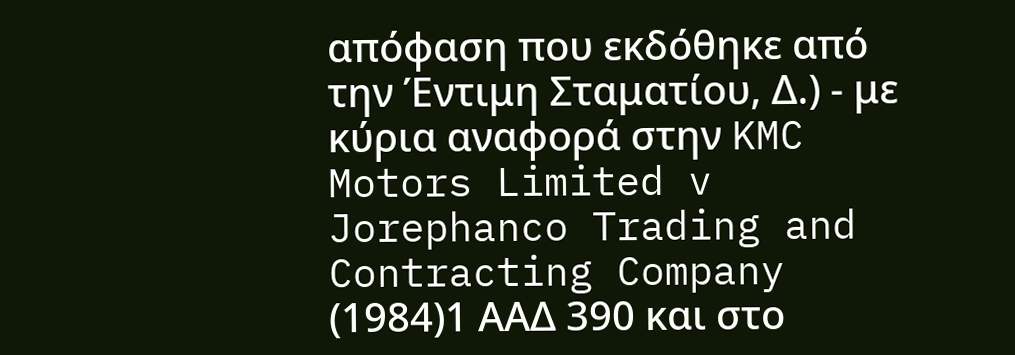απόφαση που εκδόθηκε από την Έντιμη Σταματίου, Δ.) - με κύρια αναφορά στην KMC Motors Limited v Jorephanco Trading and Contracting Company
(1984)1 ΑΑΔ 390 και στο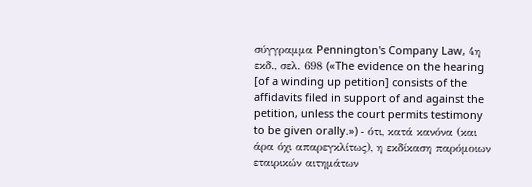σύγγραμμα Pennington's Company Law, 4η εκδ., σελ. 698 («The evidence on the hearing [of a winding up petition] consists of the affidavits filed in support of and against the petition, unless the court permits testimony to be given orally.») - ότι, κατά κανόνα (και άρα όχι απαρεγκλίτως), η εκδίκαση παρόμοιων εταιρικών αιτημάτων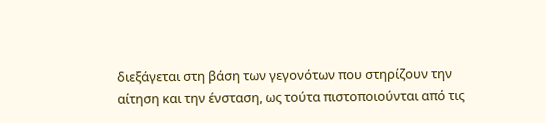διεξάγεται στη βάση των γεγονότων που στηρίζουν την αίτηση και την ένσταση, ως τούτα πιστοποιούνται από τις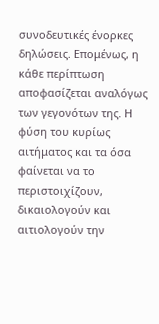συνοδευτικές ένορκες δηλώσεις. Επομένως, η κάθε περίπτωση αποφασίζεται αναλόγως των γεγονότων της. Η φύση του κυρίως αιτήματος και τα όσα φαίνεται να το περιστοιχίζουν, δικαιολογούν και αιτιολογούν την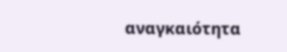αναγκαιότητα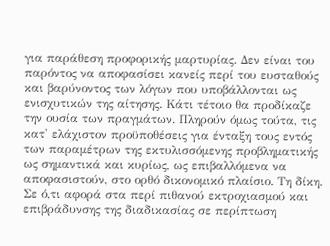για παράθεση προφορικής μαρτυρίας. Δεν είναι του παρόντος να αποφασίσει κανείς περί του ευσταθούς και βαρύνοντος των λόγων που υποβάλλονται ως ενισχυτικών της αίτησης. Κάτι τέτοιο θα προδίκαζε την ουσία των πραγμάτων. Πληρούν όμως τούτα, τις κατ' ελάχιστον προϋποθέσεις για ένταξη τους εντός των παραμέτρων της εκτυλισσόμενης προβληματικής ως σημαντικά και κυρίως, ως επιβαλλόμενα να αποφασιστούν, στο ορθό δικονομικό πλαίσιο. Τη δίκη. Σε ό,τι αφορά στα περί πιθανού εκτροχιασμού και επιβράδυνσης της διαδικασίας σε περίπτωση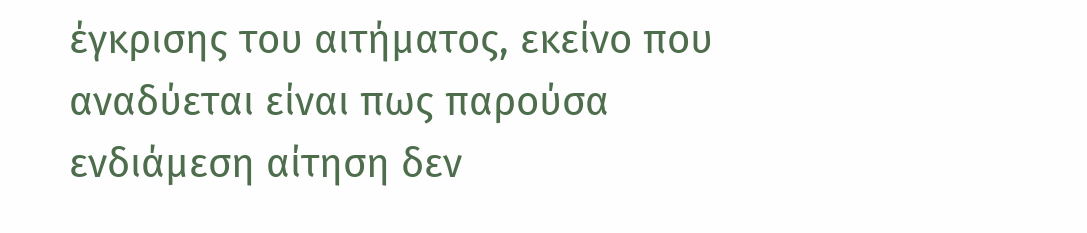έγκρισης του αιτήματος, εκείνο που αναδύεται είναι πως παρούσα ενδιάμεση αίτηση δεν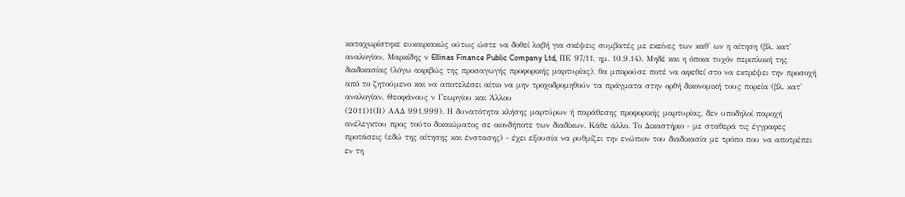καταχωρίστηκε ευκαιριακώς ούτως ώστε να δοθεί λαβή για σκέψεις συμβατές με εκείνες των καθ' ων η αίτηση (βλ. κατ' αναλογίαν, Μαρκίδης ν Ellinas Finance Public Company Ltd, ΠΕ 97/11, ημ. 10.9.14). Μηδέ και η όποια τυχόν περιπλοκή της διαδικασίας (λόγω ακριβώς της προσαγωγής προφορικής μαρτυρίας), θα μπορούσε ποτέ να αφεθεί στο να εκτρέψει την προσοχή από το ζητούμενο και να αποτελέσει αίτιο να μην τροχοδρομηθούν τα πράγματα στην ορθή δικονομική τους πορεία (βλ. κατ' αναλογίαν, Θεοφάνους ν Γεωργίου και Άλλου
(2011)1(Β) ΑΑΔ 991,999). Η δυνατότητα κλήσης μαρτύρων ή παράθεσης προφορικής μαρτυρίας, δεν υποδηλοί παροχή ανέλεγκτου προς τούτο δικαιώματος σε οιονδήποτε των διαδίκων. Κάθε άλλο. Το Δικαστήριο - με σταθερά τις έγγραφες προτάσεις (εδώ της αίτησης και ένστασης) - έχει εξουσία να ρυθμίζει την ενώπιον του διαδικασία με τρόπο που να αποτρέπει εν τη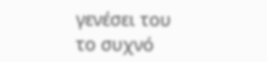γενέσει του το συχνό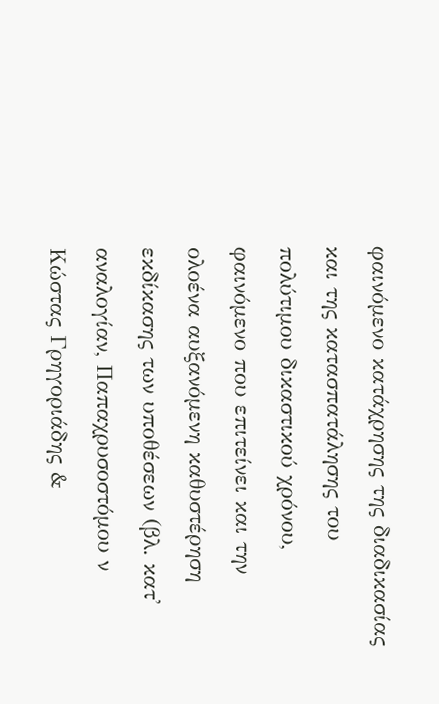φαινόμενο κατάχρησης της διαδικασίας και της κατασπατάλησης του πολύτιμου δικαστικού χρόνου, φαινόμενο που επιτείνει και την ολοένα αυξανόμενη καθυστέρηση εκδίκασης των υποθέσεων (βλ. κατ' αναλογίαν, Παπαχρυσοστόμου ν Κώστας Γρηγοριάδης &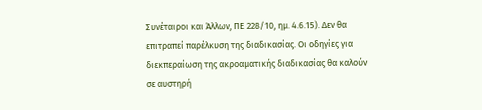Συνέταιροι και Άλλων, ΠΕ 228/10, ημ. 4.6.15). Δεν θα επιτραπεί παρέλκυση της διαδικασίας. Οι οδηγίες για διεκπεραίωση της ακροαματικής διαδικασίας θα καλούν σε αυστηρή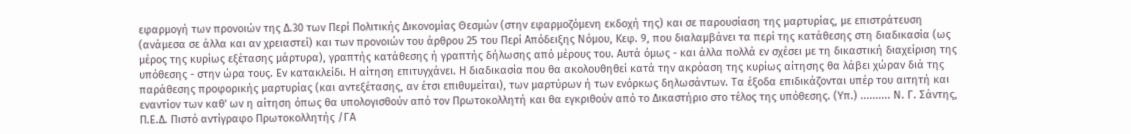εφαρμογή των προνοιών της Δ.30 των Περί Πολιτικής Δικονομίας Θεσμών (στην εφαρμοζόμενη εκδοχή της) και σε παρουσίαση της μαρτυρίας, με επιστράτευση (ανάμεσα σε άλλα και αν χρειαστεί) και των προνοιών του άρθρου 25 του Περί Απόδειξης Νόμου, Κεφ. 9, που διαλαμβάνει τα περί της κατάθεσης στη διαδικασία (ως μέρος της κυρίως εξέτασης μάρτυρα), γραπτής κατάθεσης ή γραπτής δήλωσης από μέρους του. Αυτά όμως - και άλλα πολλά εν σχέσει με τη δικαστική διαχείριση της υπόθεσης - στην ώρα τους. Εν κατακλείδι. Η αίτηση επιτυγχάνει. Η διαδικασία που θα ακολουθηθεί κατά την ακρόαση της κυρίως αίτησης θα λάβει χώραν διά της παράθεσης προφορικής μαρτυρίας (και αντεξέτασης, αν έτσι επιθυμείται), των μαρτύρων ή των ενόρκως δηλωσάντων. Τα έξοδα επιδικάζονται υπέρ του αιτητή και εναντίον των καθ' ων η αίτηση όπως θα υπολογισθούν από τον Πρωτοκολλητή και θα εγκριθούν από το Δικαστήριο στο τέλος της υπόθεσης. (Υπ.) .......... Ν. Γ. Σάντης, Π.Ε.Δ. Πιστό αντίγραφο Πρωτοκολλητής /ΓΑ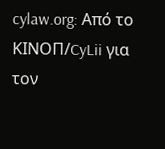cylaw.org: Από το ΚΙΝOΠ/CyLii για τον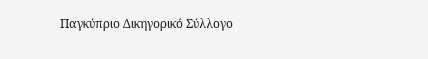Παγκύπριο Δικηγορικό Σύλλογο